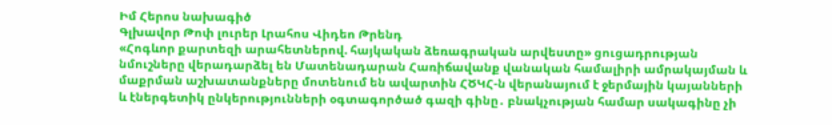Իմ Հերոս նախագիծ
Գլխավոր Թոփ լուրեր Լրահոս Վիդեո Թրենդ
«Հոգևոր քարտեզի արահետներով. հայկական ձեռագրական արվեստը» ցուցադրության նմուշները վերադարձել են Մատենադարան Հառիճավանք վանական համալիրի ամրակայման և մաքրման աշխատանքները մոտենում են ավարտին ՀԾԿՀ-ն վերանայում է ջերմային կայանների և էներգետիկ ընկերությունների օգտագործած գազի գինը․ բնակչության համար սակագինը չի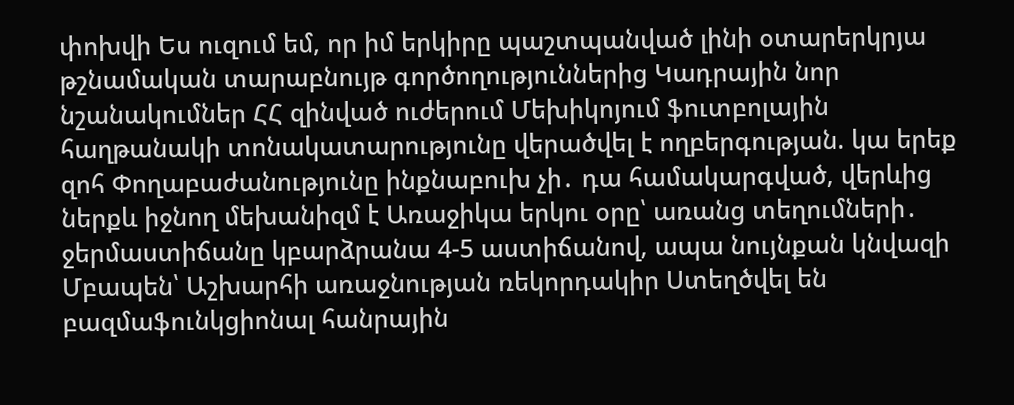փոխվի Ես ուզում եմ, որ իմ երկիրը պաշտպանված լինի օտարերկրյա թշնամական տարաբնույթ գործողություններից Կադրային նոր նշանակումներ ՀՀ զինված ուժերում Մեխիկոյում ֆուտբոլային հաղթանակի տոնակատարությունը վերածվել է ողբերգության. կա երեք զոհ Փողաբաժանությունը ինքնաբուխ չի․ դա համակարգված, վերևից ներքև իջնող մեխանիզմ է Առաջիկա երկու օրը՝ առանց տեղումների․ ջերմաստիճանը կբարձրանա 4-5 աստիճանով, ապա նույնքան կնվազի Մբապեն՝ Աշխարհի առաջնության ռեկորդակիր Ստեղծվել են բազմաֆունկցիոնալ հանրային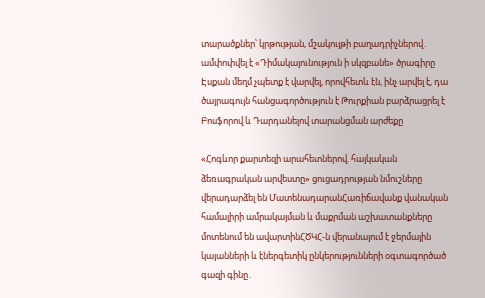տարածքներ՝ կրթության, մշակույթի բաղադրիչներով․ ամփոփվել է «Դիմակայունություն ի սկզբանե» ծրագիրը Էսքան մեղմ չպետք է վարվել, որովհետև էն, ինչ արվել է, դա ծայրագույն հանցագործություն է Թուրքիան բարձրացրել է Բոսֆորով և Դարդանելով տարանցման արժեքը

«Հոգևոր քարտեզի արահետներով. հայկական ձեռագրական արվեստը» ցուցադրության նմուշները վերադարձել են ՄատենադարանՀառիճավանք վանական համալիրի ամրակայման և մաքրման աշխատանքները մոտենում են ավարտինՀԾԿՀ-ն վերանայում է ջերմային կայանների և էներգետիկ ընկերությունների օգտագործած գազի գինը․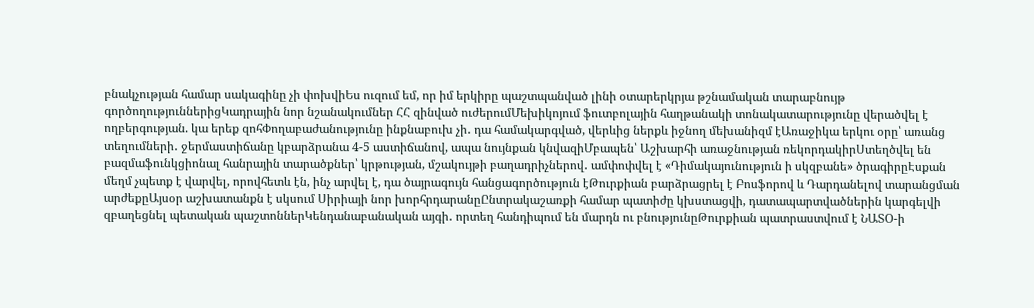բնակչության համար սակագինը չի փոխվիԵս ուզում եմ, որ իմ երկիրը պաշտպանված լինի օտարերկրյա թշնամական տարաբնույթ գործողություններիցԿադրային նոր նշանակումներ ՀՀ զինված ուժերումՄեխիկոյում ֆուտբոլային հաղթանակի տոնակատարությունը վերածվել է ողբերգության. կա երեք զոհՓողաբաժանությունը ինքնաբուխ չի․ դա համակարգված, վերևից ներքև իջնող մեխանիզմ էԱռաջիկա երկու օրը՝ առանց տեղումների․ ջերմաստիճանը կբարձրանա 4-5 աստիճանով, ապա նույնքան կնվազիՄբապեն՝ Աշխարհի առաջնության ռեկորդակիրՍտեղծվել են բազմաֆունկցիոնալ հանրային տարածքներ՝ կրթության, մշակույթի բաղադրիչներով․ ամփոփվել է «Դիմակայունություն ի սկզբանե» ծրագիրըԷսքան մեղմ չպետք է վարվել, որովհետև էն, ինչ արվել է, դա ծայրագույն հանցագործություն էԹուրքիան բարձրացրել է Բոսֆորով և Դարդանելով տարանցման արժեքըԱյսօր աշխատանքն է սկսում Սիրիայի նոր խորհրդարանըԸնտրակաշառքի համար պատիժը կխստացվի, դատապարտվածներին կարգելվի զբաղեցնել պետական պաշտոններԿենդանաբանական այգի․ որտեղ հանդիպում են մարդն ու բնությունըԹուրքիան պատրաստվում է ՆԱՏՕ-ի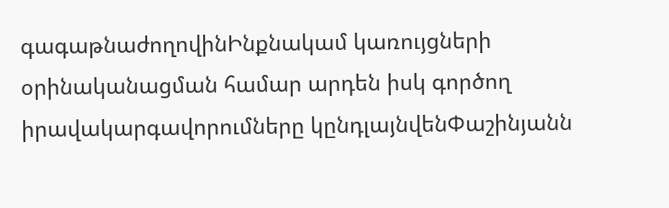գագաթնաժողովինԻնքնակամ կառույցների օրինականացման համար արդեն իսկ գործող իրավակարգավորումները կընդլայնվենՓաշինյանն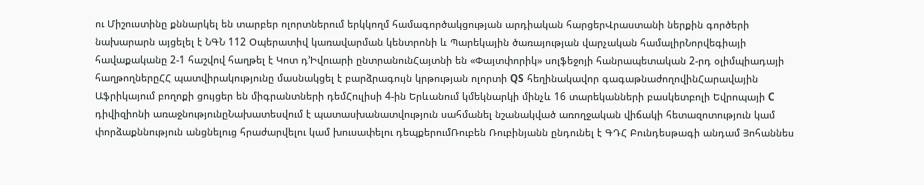ու Միշուստինը քննարկել են տարբեր ոլորտներում երկկողմ համագործակցության արդիական հարցերՎրաստանի ներքին գործերի նախարարն այցելել է ՆԳՆ 112 Օպերատիվ կառավարման կենտրոնի և Պարեկային ծառայության վարչական համալիրՆորվեգիայի հավաքականը 2-1 հաշվով հաղթել է Կոտ դ’Իվուարի ընտրանունՀայտնի են «Փայտփորիկ» սոլֆեջոյի հանրապետական 2-րդ օլիմպիադայի հաղթողներըՀՀ պատվիրակությունը մասնակցել է բարձրագույն կրթության ոլորտի QS հեղինակավոր գագաթնաժողովինՀարավային Աֆրիկայում բողոքի ցույցեր են միգրանտների դեմՀուլիսի 4-ին Երևանում կմեկնարկի մինչև 16 տարեկանների բասկետբոլի Եվրոպայի C դիվիզիոնի առաջնությունըՆախատեսվում է պատասխանատվություն սահմանել նշանակված առողջական վիճակի հետազոտություն կամ փորձաքննություն անցնելուց հրաժարվելու կամ խուսափելու դեպքերումՌուբեն Ռուբինյանն ընդունել է ԳԴՀ Բունդեսթագի անդամ Յոհաննես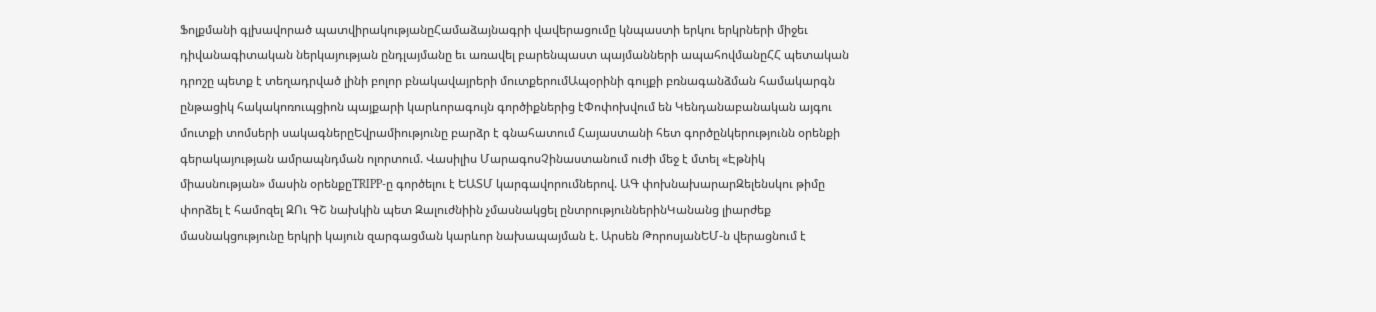Ֆոլքմանի գլխավորած պատվիրակությանըՀամաձայնագրի վավերացումը կնպաստի երկու երկրների միջեւ դիվանագիտական ներկայության ընդլայմանը եւ առավել բարենպաստ պայմանների ապահովմանըՀՀ պետական դրոշը պետք է տեղադրված լինի բոլոր բնակավայրերի մուտքերումԱպօրինի գույքի բռնագանձման համակարգն ընթացիկ հակակոռուպցիոն պայքարի կարևորագույն գործիքներից էՓոփոխվում են Կենդանաբանական այգու մուտքի տոմսերի սակագներըԵվրամիությունը բարձր է գնահատում Հայաստանի հետ գործընկերությունն օրենքի գերակայության ամրապնդման ոլորտում. Վասիլիս ՄարագոսՉինաստանում ուժի մեջ է մտել «Էթնիկ միասնության» մասին օրենքըTRIPP-ը գործելու է ԵԱՏՄ կարգավորումներով. ԱԳ փոխնախարարԶելենսկու թիմը փորձել է համոզել ԶՈւ ԳՇ նախկին պետ Զալուժնիին չմասնակցել ընտրություններինԿանանց լիարժեք մասնակցությունը երկրի կայուն զարգացման կարևոր նախապայման է. Արսեն ԹորոսյանԵՄ-ն վերացնում է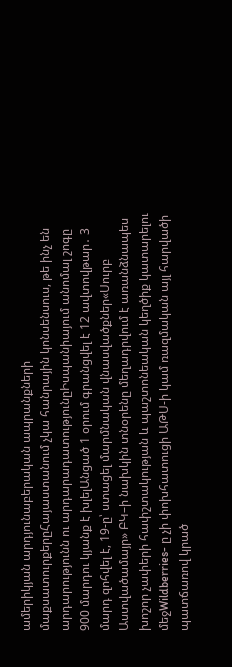ամերիկյան արդյունաբերական ապրանքների մաքսատուրքերըՀայաստանում չկա հանրային կոնսենսուս, թե ինչ են արդարությունն ու արդարադատությունըԻսպանիայում անոմալ շոգը 900 մարդու կյանք է խլելԱնցած 1 օրում գրանցվել է 12 ավտովթար․ 3 մարդ զոհվել է, 19-ը՝ ստացել մարմնական վնասվածքներ«Սուրբ Աստվածամայր» ԲԿ–ի նախկին տնօրենը մեղադրվում է առանձնապես խոշոր չափերի հափշտակության և պաշտոնեական կեղծիք կատարելու մեջWildberries- ը չի փոխհատուցի ԱԹՍ-ի կամ ռազմական այլ հարվածի պատճառով կրած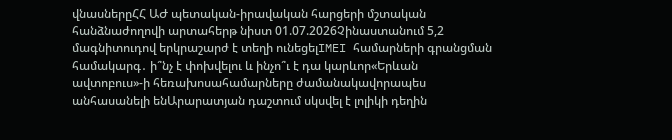վնասներըՀՀ ԱԺ պետական-իրավական հարցերի մշտական հանձնաժողովի արտահերթ նիստ 01.07.2026Չինաստանում 5,2 մագնիտուդով երկրաշարժ է տեղի ունեցելIMEI համարների գրանցման համակարգ․ ի՞նչ է փոխվելու և ինչո՞ւ է դա կարևոր«Երևան ավտոբուս»-ի հեռախոսահամարները ժամանակավորապես անհասանելի ենԱրարատյան դաշտում սկսվել է լոլիկի դեղին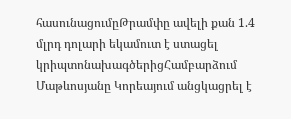հասունացումըԹրամփը ավելի քան 1.4 մլրդ դոլարի եկամուտ է ստացել կրիպտոնախագծերիցՀամբարձում Մաթևոսյանը Կորեայում անցկացրել է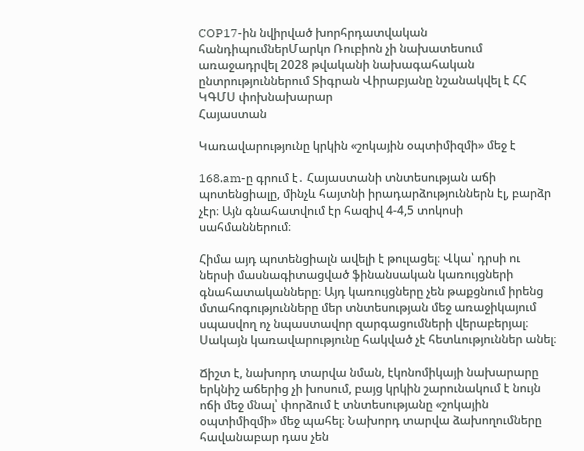COP17-ին նվիրված խորհրդատվական հանդիպումներՄարկո Ռուբիոն չի նախատեսում առաջադրվել 2028 թվականի նախագահական ընտրություններում Տիգրան Վիրաբյանը նշանակվել է ՀՀ ԿԳՄՍ փոխնախարար
Հայաստան

Կառավարությունը կրկին «շոկային օպտիմիզմի» մեջ է

168.am-ը գրում է․ Հայաստանի տնտեսության աճի պոտենցիալը, մինչև հայտնի իրադարձություններն էլ, բարձր չէր։ Այն գնահատվում էր հազիվ 4-4,5 տոկոսի սահմաններում։

Հիմա այդ պոտենցիալն ավելի է թուլացել։ Վկա՝ դրսի ու ներսի մասնագիտացված ֆինանսական կառույցների գնահատականները։ Այդ կառույցները չեն թաքցնում իրենց մտահոգությունները մեր տնտեսության մեջ առաջիկայում սպասվող ոչ նպաստավոր զարգացումների վերաբերյալ։ Սակայն կառավարությունը հակված չէ հետևություններ անել։

Ճիշտ է, նախորդ տարվա նման, էկոնոմիկայի նախարարը երկնիշ աճերից չի խոսում, բայց կրկին շարունակում է նույն ոճի մեջ մնալ՝ փորձում է տնտեսությանը «շոկային օպտիմիզմի» մեջ պահել։ Նախորդ տարվա ձախողումները հավանաբար դաս չեն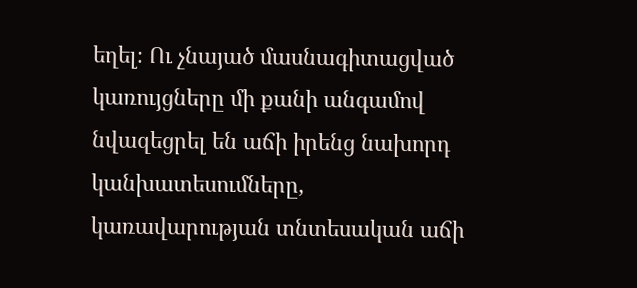եղել։ Ու չնայած մասնագիտացված կառույցները մի քանի անգամով նվազեցրել են աճի իրենց նախորդ կանխատեսումները, կառավարության տնտեսական աճի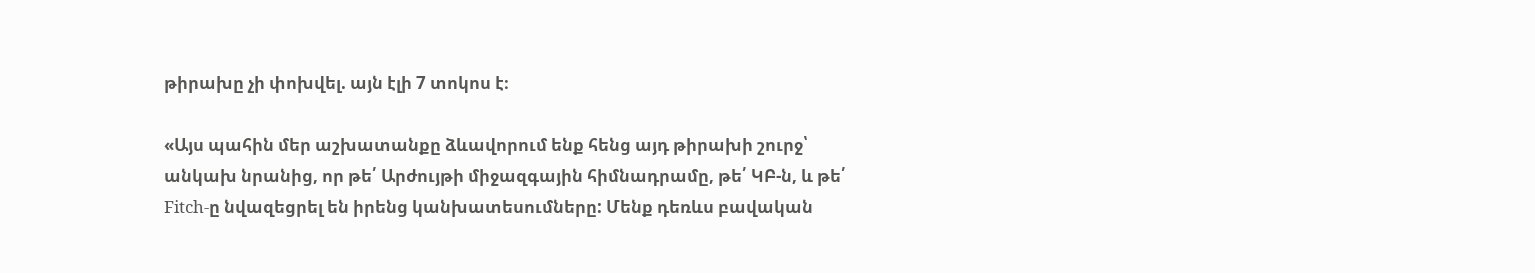թիրախը չի փոխվել. այն էլի 7 տոկոս է։

«Այս պահին մեր աշխատանքը ձևավորում ենք հենց այդ թիրախի շուրջ՝ անկախ նրանից, որ թե՛ Արժույթի միջազգային հիմնադրամը, թե՛ ԿԲ-ն, և թե՛ Fitch-ը նվազեցրել են իրենց կանխատեսումները: Մենք դեռևս բավական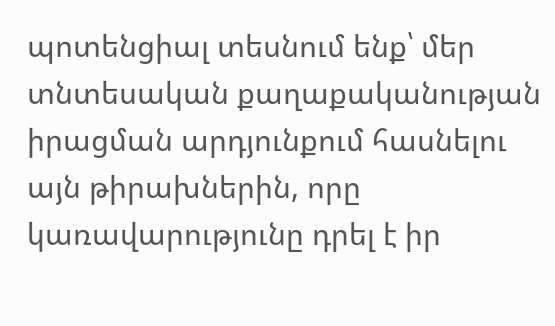պոտենցիալ տեսնում ենք՝ մեր տնտեսական քաղաքականության իրացման արդյունքում հասնելու այն թիրախներին, որը կառավարությունը դրել է իր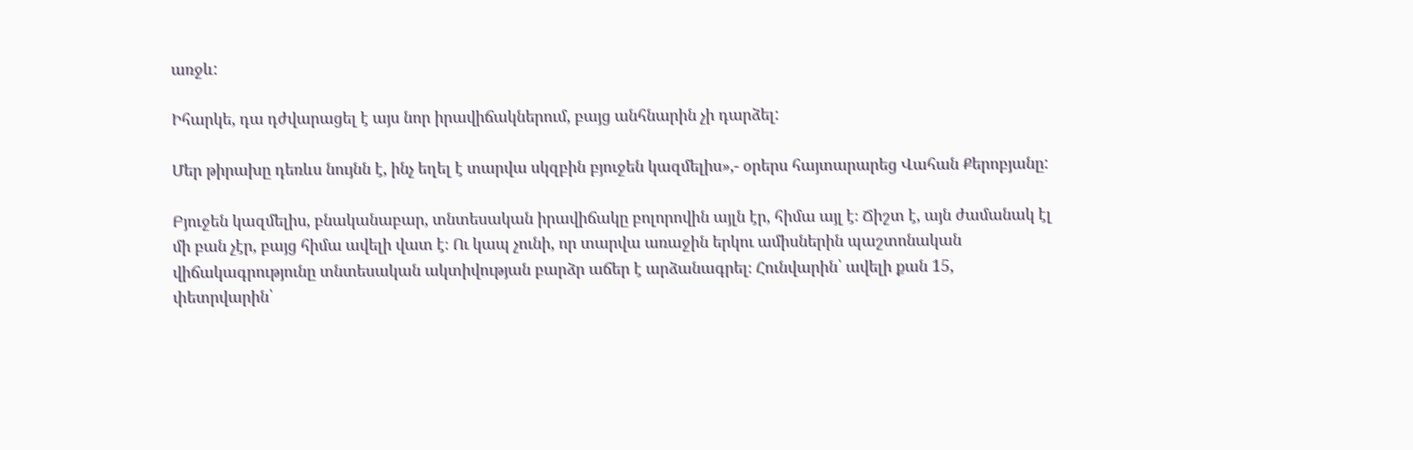առջև:

Իհարկե, դա դժվարացել է այս նոր իրավիճակներում, բայց անհնարին չի դարձել:

Մեր թիրախը դեռևս նույնն է, ինչ եղել է տարվա սկզբին բյուջեն կազմելիս»,- օրերս հայտարարեց Վահան Քերոբյանը:

Բյուջեն կազմելիս, բնականաբար, տնտեսական իրավիճակը բոլորովին այլն էր, հիմա այլ է։ Ճիշտ է, այն ժամանակ էլ մի բան չէր, բայց հիմա ավելի վատ է։ Ու կապ չունի, որ տարվա առաջին երկու ամիսներին պաշտոնական վիճակագրությունը տնտեսական ակտիվության բարձր աճեր է արձանագրել։ Հունվարին՝ ավելի քան 15, փետրվարին՝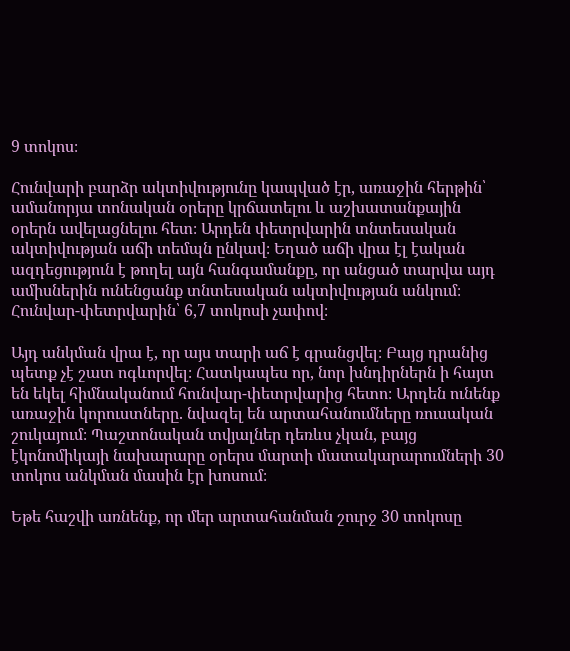9 տոկոս։

Հունվարի բարձր ակտիվությունը կապված էր, առաջին հերթին՝ ամանորյա տոնական օրերը կրճատելու և աշխատանքային օրերն ավելացնելու հետ։ Արդեն փետրվարին տնտեսական ակտիվության աճի տեմպն ընկավ։ Եղած աճի վրա էլ էական ազդեցություն է թողել այն հանգամանքը, որ անցած տարվա այդ ամիսներին ունենցանք տնտեսական ակտիվության անկում։ Հունվար-փետրվարին՝ 6,7 տոկոսի չափով։

Այդ անկման վրա է, որ այս տարի աճ է գրանցվել։ Բայց դրանից պետք չէ շատ ոգևորվել։ Հատկապես որ, նոր խնդիրներն ի հայտ են եկել հիմնականում հունվար-փետրվարից հետո։ Արդեն ունենք առաջին կորուստները. նվազել են արտահանումները ռուսական շուկայում։ Պաշտոնական տվյալներ դեռևս չկան, բայց էկոնոմիկայի նախարարը օրերս մարտի մատակարարումների 30 տոկոս անկման մասին էր խոսում։

Եթե հաշվի առնենք, որ մեր արտահանման շուրջ 30 տոկոսը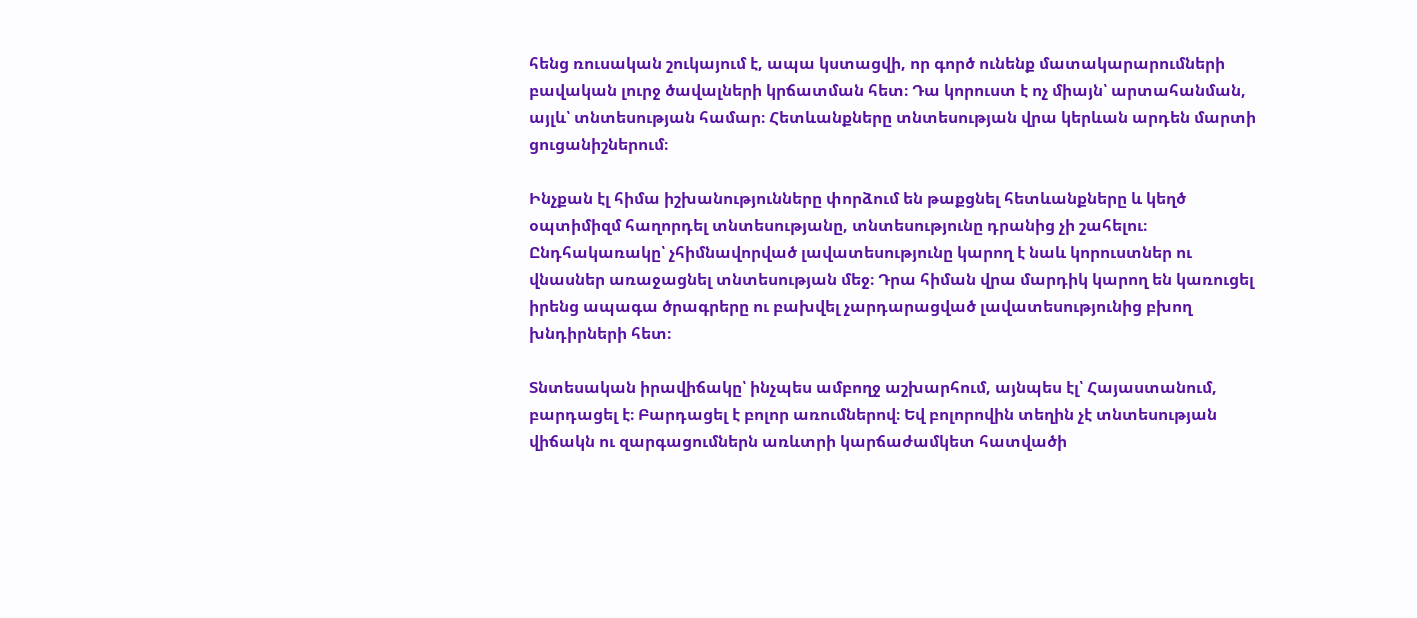հենց ռուսական շուկայում է, ապա կստացվի, որ գործ ունենք մատակարարումների բավական լուրջ ծավալների կրճատման հետ։ Դա կորուստ է ոչ միայն՝ արտահանման, այլև՝ տնտեսության համար։ Հետևանքները տնտեսության վրա կերևան արդեն մարտի ցուցանիշներում։

Ինչքան էլ հիմա իշխանությունները փորձում են թաքցնել հետևանքները և կեղծ օպտիմիզմ հաղորդել տնտեսությանը, տնտեսությունը դրանից չի շահելու։ Ընդհակառակը՝ չհիմնավորված լավատեսությունը կարող է նաև կորուստներ ու վնասներ առաջացնել տնտեսության մեջ։ Դրա հիման վրա մարդիկ կարող են կառուցել իրենց ապագա ծրագրերը ու բախվել չարդարացված լավատեսությունից բխող խնդիրների հետ։

Տնտեսական իրավիճակը՝ ինչպես ամբողջ աշխարհում, այնպես էլ՝ Հայաստանում, բարդացել է։ Բարդացել է բոլոր առումներով։ Եվ բոլորովին տեղին չէ տնտեսության վիճակն ու զարգացումներն առևտրի կարճաժամկետ հատվածի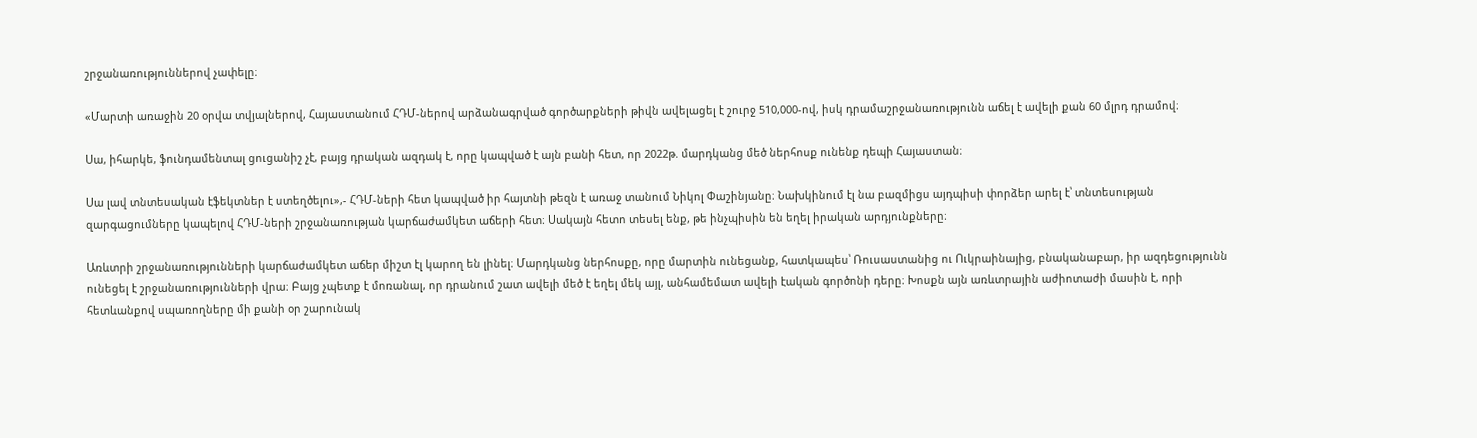շրջանառություններով չափելը։

«Մարտի առաջին 20 օրվա տվյալներով, Հայաստանում ՀԴՄ-ներով արձանագրված գործարքների թիվն ավելացել է շուրջ 510,000-ով, իսկ դրամաշրջանառությունն աճել է ավելի քան 60 մլրդ դրամով։

Սա, իհարկե, ֆունդամենտալ ցուցանիշ չէ, բայց դրական ազդակ է, որը կապված է այն բանի հետ, որ 2022թ. մարդկանց մեծ ներհոսք ունենք դեպի Հայաստան։

Սա լավ տնտեսական էֆեկտներ է ստեղծելու»,- ՀԴՄ-ների հետ կապված իր հայտնի թեզն է առաջ տանում Նիկոլ Փաշինյանը։ Նախկինում էլ նա բազմիցս այդպիսի փորձեր արել է՝ տնտեսության զարգացումները կապելով ՀԴՄ-ների շրջանառության կարճաժամկետ աճերի հետ։ Սակայն հետո տեսել ենք, թե ինչպիսին են եղել իրական արդյունքները։

Առևտրի շրջանառությունների կարճաժամկետ աճեր միշտ էլ կարող են լինել։ Մարդկանց ներհոսքը, որը մարտին ունեցանք, հատկապես՝ Ռուսաստանից ու Ուկրաինայից, բնականաբար, իր ազդեցությունն ունեցել է շրջանառությունների վրա։ Բայց չպետք է մոռանալ, որ դրանում շատ ավելի մեծ է եղել մեկ այլ, անհամեմատ ավելի էական գործոնի դերը։ Խոսքն այն առևտրային աժիոտաժի մասին է, որի հետևանքով սպառողները մի քանի օր շարունակ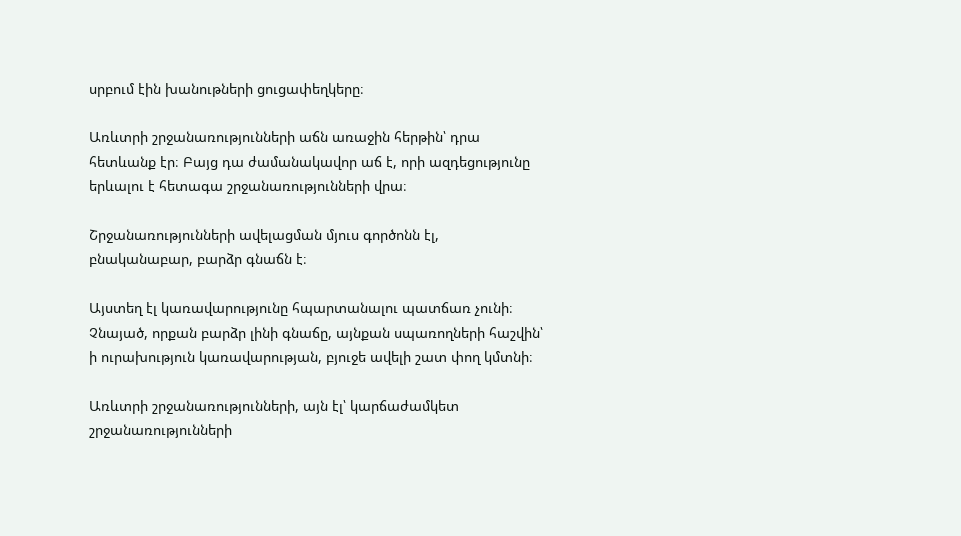սրբում էին խանութների ցուցափեղկերը։

Առևտրի շրջանառությունների աճն առաջին հերթին՝ դրա հետևանք էր։ Բայց դա ժամանակավոր աճ է, որի ազդեցությունը երևալու է հետագա շրջանառությունների վրա։

Շրջանառությունների ավելացման մյուս գործոնն էլ, բնականաբար, բարձր գնաճն է։

Այստեղ էլ կառավարությունը հպարտանալու պատճառ չունի։ Չնայած, որքան բարձր լինի գնաճը, այնքան սպառողների հաշվին՝ ի ուրախություն կառավարության, բյուջե ավելի շատ փող կմտնի։

Առևտրի շրջանառությունների, այն էլ՝ կարճաժամկետ շրջանառությունների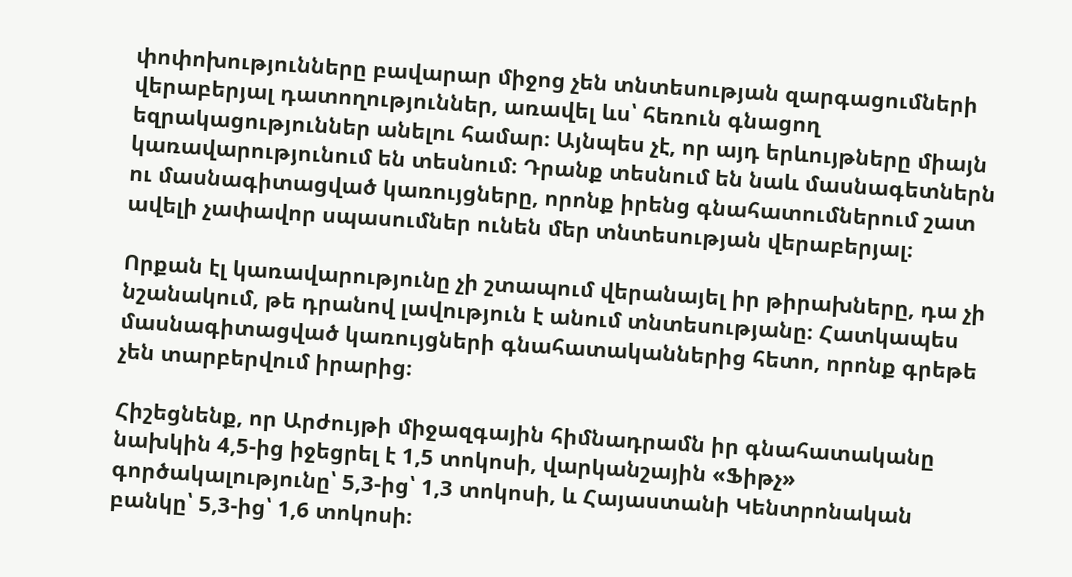փոփոխությունները բավարար միջոց չեն տնտեսության զարգացումների վերաբերյալ դատողություններ, առավել ևս՝ հեռուն գնացող եզրակացություններ անելու համար։ Այնպես չէ, որ այդ երևույթները միայն կառավարությունում են տեսնում։ Դրանք տեսնում են նաև մասնագետներն ու մասնագիտացված կառույցները, որոնք իրենց գնահատումներում շատ ավելի չափավոր սպասումներ ունեն մեր տնտեսության վերաբերյալ։

Որքան էլ կառավարությունը չի շտապում վերանայել իր թիրախները, դա չի նշանակում, թե դրանով լավություն է անում տնտեսությանը։ Հատկապես մասնագիտացված կառույցների գնահատականներից հետո, որոնք գրեթե չեն տարբերվում իրարից։

Հիշեցնենք, որ Արժույթի միջազգային հիմնադրամն իր գնահատականը նախկին 4,5-ից իջեցրել է 1,5 տոկոսի, վարկանշային «Ֆիթչ» գործակալությունը՝ 5,3-ից՝ 1,3 տոկոսի, և Հայաստանի Կենտրոնական բանկը՝ 5,3-ից՝ 1,6 տոկոսի։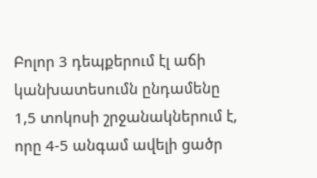Բոլոր 3 դեպքերում էլ աճի կանխատեսումն ընդամենը 1,5 տոկոսի շրջանակներում է, որը 4-5 անգամ ավելի ցածր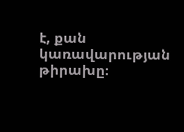է, քան կառավարության թիրախը։